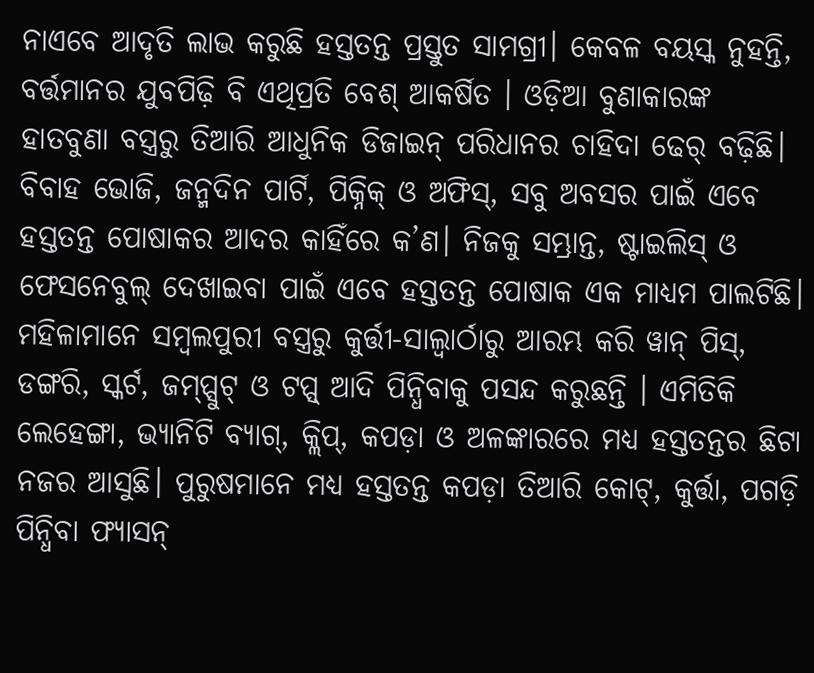ନାଏବେ ଆଦୃତି ଲାଭ କରୁଛି ହସ୍ତତନ୍ତ ପ୍ରସ୍ତୁତ ସାମଗ୍ରୀ। କେବଳ ବୟସ୍କ ନୁହନ୍ତି, ବର୍ତ୍ତମାନର ଯୁବପିଢ଼ି ବି ଏଥିପ୍ରତି ବେଶ୍ ଆକର୍ଷିତ । ଓଡ଼ିଆ ବୁଣାକାରଙ୍କ ହାତବୁଣା ବସ୍ତ୍ରରୁ ତିଆରି ଆଧୁନିକ ଡିଜାଇନ୍ ପରିଧାନର ଚାହିଦା ଢେର୍ ବଢ଼ିଛି। ବିବାହ ଭୋଜି, ଜନ୍ମଦିନ ପାର୍ଟି, ପିକ୍ନିକ୍ ଓ ଅଫିସ୍, ସବୁ ଅବସର ପାଇଁ ଏବେ ହସ୍ତତନ୍ତ ପୋଷାକର ଆଦର କାହିଁରେ କ’ଣ। ନିଜକୁ ସମ୍ଭ୍ରାନ୍ତ, ଷ୍ଟାଇଲିସ୍ ଓ ଫେସନେବୁଲ୍ ଦେଖାଇବା ପାଇଁ ଏବେ ହସ୍ତତନ୍ତ ପୋଷାକ ଏକ ମାଧ୍ୟମ ପାଲଟିଛି। ମହିଳାମାନେ ସମ୍ବଲପୁରୀ ବସ୍ତ୍ରରୁ କୁର୍ତ୍ତୀ-ସାଲ୍ୱାର୍ଠାରୁ ଆରମ୍ଭ କରି ୱାନ୍ ପିସ୍, ଡଙ୍ଗରି, ସ୍କର୍ଟ, ଜମ୍ପ୍ସୁଟ୍ ଓ ଟପ୍ସ୍ ଆଦି ପିନ୍ଧିବାକୁ ପସନ୍ଦ କରୁଛନ୍ତି । ଏମିତିକି ଲେହେଙ୍ଗା, ଭ୍ୟାନିଟି ବ୍ୟାଗ୍, କ୍ଲିପ୍, କପଡ଼ା ଓ ଅଳଙ୍କାରରେ ମଧ୍ୟ ହସ୍ତତନ୍ତର ଛିଟା ନଜର ଆସୁଛି। ପୁରୁଷମାନେ ମଧ୍ୟ ହସ୍ତତନ୍ତ କପଡ଼ା ତିଆରି କୋଟ୍, କୁର୍ତ୍ତା, ପଗଡ଼ି ପିନ୍ଧିବା ଫ୍ୟାସନ୍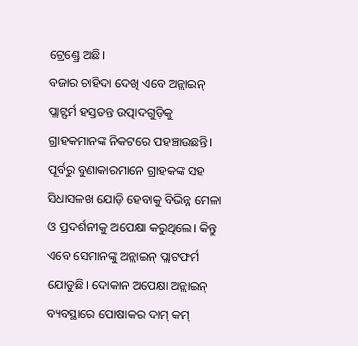ଟ୍ରେଣ୍ଡ୍ରେ ଅଛି।
ବଜାର ଚାହିଦା ଦେଖି ଏବେ ଅନ୍ଲାଇନ୍ ପ୍ଲାଟ୍ଫର୍ମ ହସ୍ତତନ୍ତ ଉତ୍ପାଦଗୁଡ଼ିକୁ ଗ୍ରାହକମାନଙ୍କ ନିକଟରେ ପହଞ୍ଚାଉଛନ୍ତି। ପୂର୍ବରୁ ବୁଣାକାରମାନେ ଗ୍ରାହକଙ୍କ ସହ ସିଧାସଳଖ ଯୋଡ଼ି ହେବାକୁ ବିଭିନ୍ନ ମେଳା ଓ ପ୍ରଦର୍ଶନୀକୁ ଅପେକ୍ଷା କରୁଥିଲେ। କିନ୍ତୁ ଏବେ ସେମାନଙ୍କୁ ଅନ୍ଲାଇନ୍ ପ୍ଲାଟଫର୍ମ ଯୋଡୁଛି। ଦୋକାନ ଅପେକ୍ଷା ଅନ୍ଲାଇନ୍ ବ୍ୟବସ୍ଥାରେ ପୋଷାକର ଦାମ୍ କମ୍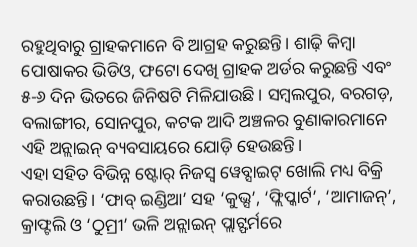ରହୁଥିବାରୁ ଗ୍ରାହକମାନେ ବି ଆଗ୍ରହ କରୁଛନ୍ତି। ଶାଢ଼ି କିମ୍ବା ପୋଷାକର ଭିଡିଓ, ଫଟୋ ଦେଖି ଗ୍ରାହକ ଅର୍ଡର କରୁଛନ୍ତି ଏବଂ ୫-୬ ଦିନ ଭିତରେ ଜିନିଷଟି ମିଳିଯାଉଛି। ସମ୍ବଲପୁର, ବରଗଡ଼, ବଲାଙ୍ଗୀର, ସୋନପୁର, କଟକ ଆଦି ଅଞ୍ଚଳର ବୁଣାକାରମାନେ ଏହି ଅନ୍ଲାଇନ୍ ବ୍ୟବସାୟରେ ଯୋଡ଼ି ହେଉଛନ୍ତି।
ଏହା ସହିତ ବିଭିନ୍ନ ଷ୍ଟୋର୍ ନିଜସ୍ବ ୱେବ୍ସାଇଟ୍ ଖୋଲି ମଧ୍ୟ ବିକ୍ରି କରାଉଛନ୍ତି। ‘ଫାବ୍ ଇଣ୍ଡିଆ’ ସହ ‘କୁଭ୍ସ’, ‘ଫ୍ଲିପ୍କାର୍ଟ’, ‘ଆମାଜନ୍’, କ୍ରାଫ୍ଟଲି ଓ ‘ଠୁମ୍ରୀ’ ଭଳି ଅନ୍ଲାଇନ୍ ପ୍ଲାଟ୍ଫର୍ମରେ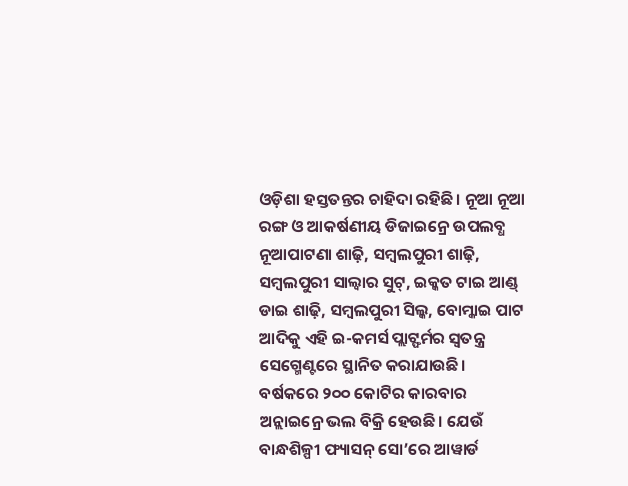ଓଡ଼ିଶା ହସ୍ତତନ୍ତର ଚାହିଦା ରହିଛି। ନୂଆ ନୂଆ ରଙ୍ଗ ଓ ଆକର୍ଷଣୀୟ ଡିଜାଇନ୍ରେ ଉପଲବ୍ଧ ନୂଆପାଟଣା ଶାଢ଼ି, ସମ୍ବଲପୁରୀ ଶାଢ଼ି, ସମ୍ବଲପୁରୀ ସାଲ୍ୱାର ସୁଟ୍, ଇକ୍କତ ଟାଇ ଆଣ୍ଡ୍ ଡାଇ ଶାଢ଼ି, ସମ୍ବଲପୁରୀ ସିଲ୍କ, ବୋମ୍କାଇ ପାଟ ଆଦିକୁ ଏହି ଇ-କମର୍ସ ପ୍ଲାଟ୍ଫର୍ମର ସ୍ବତନ୍ତ୍ର ସେଗ୍ମେଣ୍ଟରେ ସ୍ଥାନିତ କରାଯାଉଛି।
ବର୍ଷକରେ ୨୦୦ କୋଟିର କାରବାର
ଅନ୍ଲାଇନ୍ରେ ଭଲ ବିକ୍ରି ହେଉଛି। ଯେଉଁ ବାନ୍ଧଶିଳ୍ପୀ ଫ୍ୟାସନ୍ ସୋ’ରେ ଆୱାର୍ଡ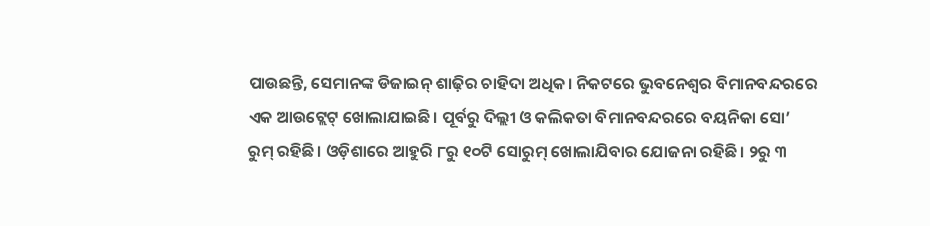ପାଉଛନ୍ତି, ସେମାନଙ୍କ ଡିଜାଇନ୍ ଶାଢ଼ିର ଚାହିଦା ଅଧିକ। ନିକଟରେ ଭୁବନେଶ୍ବର ବିମାନବନ୍ଦରରେ ଏକ ଆଉଟ୍ଲେଟ୍ ଖୋଲାଯାଇଛି। ପୂର୍ବରୁ ଦିଲ୍ଲୀ ଓ କଲିକତା ବିମାନବନ୍ଦରରେ ବୟନିକା ସୋ’ ରୁମ୍ ରହିଛି। ଓଡ଼ିଶାରେ ଆହୁରି ୮ରୁ ୧୦ଟି ସୋରୁମ୍ ଖୋଲାଯିବାର ଯୋଜନା ରହିଛି। ୨ରୁ ୩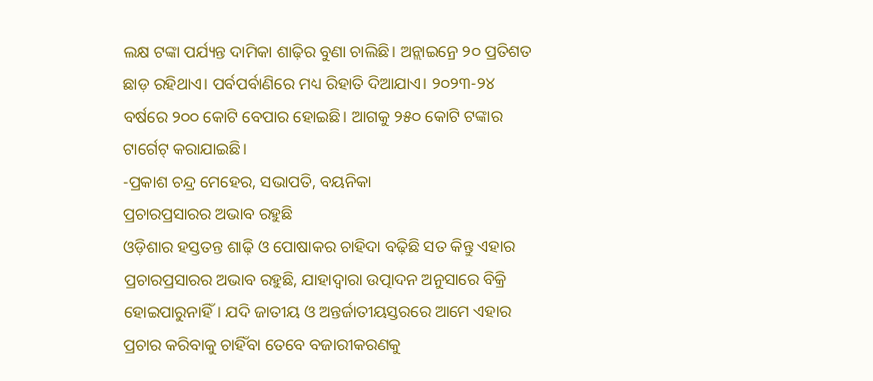ଲକ୍ଷ ଟଙ୍କା ପର୍ଯ୍ୟନ୍ତ ଦାମିକା ଶାଢ଼ିର ବୁଣା ଚାଲିଛି। ଅନ୍ଲାଇନ୍ରେ ୨୦ ପ୍ରତିଶତ ଛାଡ଼ ରହିଥାଏ। ପର୍ବପର୍ବାଣିରେ ମଧ୍ୟ ରିହାତି ଦିଆଯାଏ। ୨୦୨୩-୨୪ ବର୍ଷରେ ୨୦୦ କୋଟି ବେପାର ହୋଇଛି। ଆଗକୁ ୨୫୦ କୋଟି ଟଙ୍କାର ଟାର୍ଗେଟ୍ କରାଯାଇଛି।
-ପ୍ରକାଶ ଚନ୍ଦ୍ର ମେହେର, ସଭାପତି, ବୟନିକା
ପ୍ରଚାରପ୍ରସାରର ଅଭାବ ରହୁଛି
ଓଡ଼ିଶାର ହସ୍ତତନ୍ତ ଶାଢ଼ି ଓ ପୋଷାକର ଚାହିଦା ବଢ଼ିଛି ସତ କିନ୍ତୁ ଏହାର ପ୍ରଚାରପ୍ରସାରର ଅଭାବ ରହୁଛି, ଯାହାଦ୍ବାରା ଉତ୍ପାଦନ ଅନୁସାରେ ବିକ୍ରି ହୋଇପାରୁନାହିଁ। ଯଦି ଜାତୀୟ ଓ ଅନ୍ତର୍ଜାତୀୟସ୍ତରରେ ଆମେ ଏହାର ପ୍ରଚାର କରିବାକୁ ଚାହିଁବା ତେବେ ବଜାରୀକରଣକୁ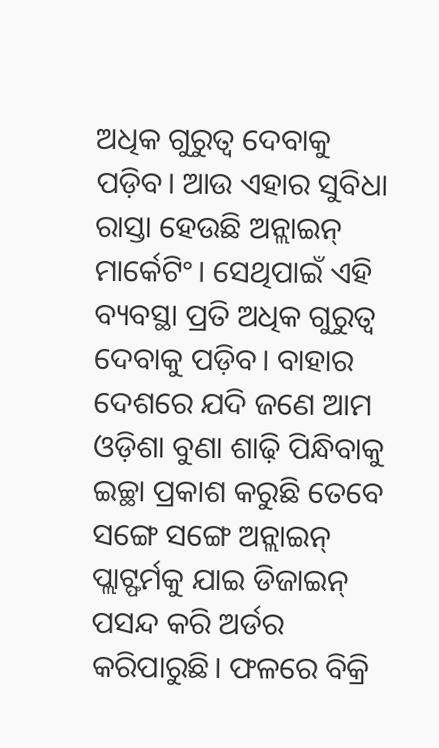ଅଧିକ ଗୁରୁତ୍ବ ଦେବାକୁ ପଡ଼ିବ। ଆଉ ଏହାର ସୁବିଧା ରାସ୍ତା ହେଉଛି ଅନ୍ଲାଇନ୍ ମାର୍କେଟିଂ। ସେଥିପାଇଁ ଏହି ବ୍ୟବସ୍ଥା ପ୍ରତି ଅଧିକ ଗୁରୁତ୍ବ ଦେବାକୁ ପଡ଼ିବ। ବାହାର ଦେଶରେ ଯଦି ଜଣେ ଆମ ଓଡ଼ିଶା ବୁଣା ଶାଢ଼ି ପିନ୍ଧିବାକୁ ଇଚ୍ଛା ପ୍ରକାଶ କରୁଛି ତେବେ ସଙ୍ଗେ ସଙ୍ଗେ ଅନ୍ଲାଇନ୍ ପ୍ଲାଟ୍ଫର୍ମକୁ ଯାଇ ଡିଜାଇନ୍ ପସନ୍ଦ କରି ଅର୍ଡର କରିପାରୁଛି। ଫଳରେ ବିକ୍ରି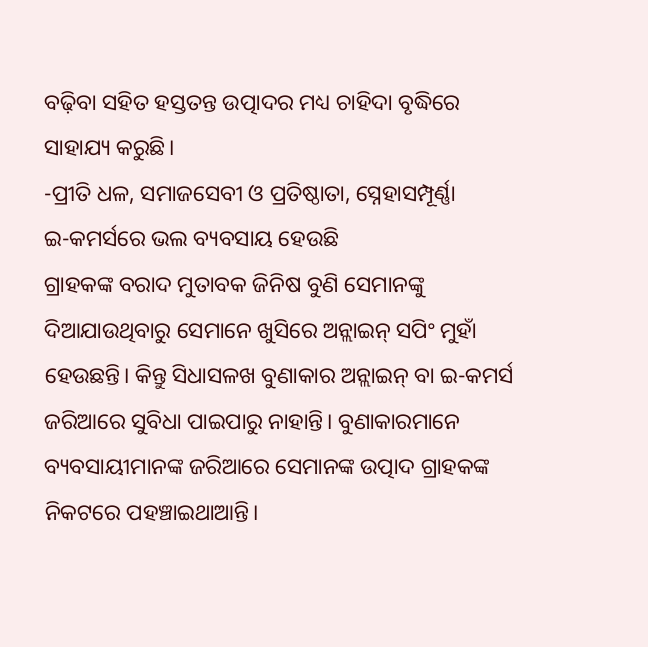ବଢ଼ିବା ସହିତ ହସ୍ତତନ୍ତ ଉତ୍ପାଦର ମଧ୍ୟ ଚାହିଦା ବୃଦ୍ଧିରେ ସାହାଯ୍ୟ କରୁଛି।
-ପ୍ରୀତି ଧଳ, ସମାଜସେବୀ ଓ ପ୍ରତିଷ୍ଠାତା, ସ୍ନେହାସମ୍ପୂର୍ଣ୍ଣା
ଇ-କମର୍ସରେ ଭଲ ବ୍ୟବସାୟ ହେଉଛି
ଗ୍ରାହକଙ୍କ ବରାଦ ମୁତାବକ ଜିନିଷ ବୁଣି ସେମାନଙ୍କୁ ଦିଆଯାଉଥିବାରୁ ସେମାନେ ଖୁସିରେ ଅନ୍ଲାଇନ୍ ସପିଂ ମୁହାଁ ହେଉଛନ୍ତି। କିନ୍ତୁ ସିଧାସଳଖ ବୁଣାକାର ଅନ୍ଲାଇନ୍ ବା ଇ-କମର୍ସ ଜରିଆରେ ସୁବିଧା ପାଇପାରୁ ନାହାନ୍ତି। ବୁଣାକାରମାନେ ବ୍ୟବସାୟୀମାନଙ୍କ ଜରିଆରେ ସେମାନଙ୍କ ଉତ୍ପାଦ ଗ୍ରାହକଙ୍କ ନିକଟରେ ପହଞ୍ଚାଇଥାଆନ୍ତି।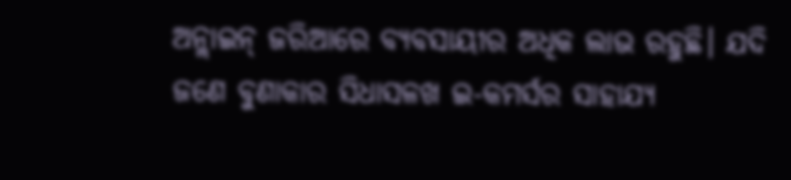ଅନ୍ଲାଇନ୍ ଜରିଆରେ ବ୍ୟବସାୟୀର ଅଧିକ ଲାଭ ରହୁଛି। ଯଦି ଜଣେ ବୁଣାକାର ସିଧାସଳଖ ଇ-କମର୍ସର ସାହାଯ୍ୟ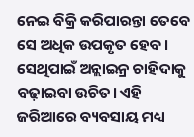ନେଇ ବିକ୍ରି କରିପାରନ୍ତା ତେବେ ସେ ଅଧିକ ଉପକୃତ ହେବ। ସେଥିପାଇଁ ଅନ୍ଲାଇନ୍ର ଚାହିଦାକୁ ବଢ଼ାଇବା ଉଚିତ। ଏହି ଜରିଆରେ ବ୍ୟବସାୟ ମଧ୍ୟ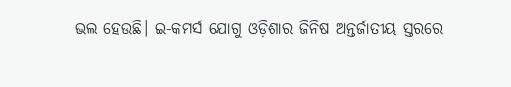ଭଲ ହେଉଛି। ଇ-କମର୍ସ ଯୋଗୁ ଓଡ଼ିଶାର ଜିନିଷ ଅନ୍ତର୍ଜାତୀୟ ସ୍ତରରେ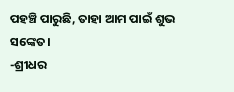ପହଞ୍ଚି ପାରୁଛି, ତାହା ଆମ ପାଇଁ ଶୁଭ ସଙ୍କେତ।
-ଶ୍ରୀଧର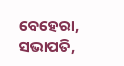ବେହେରା, ସଭାପତି,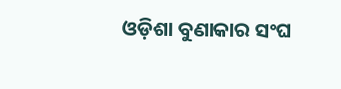ଓଡ଼ିଶା ବୁଣାକାର ସଂଘ